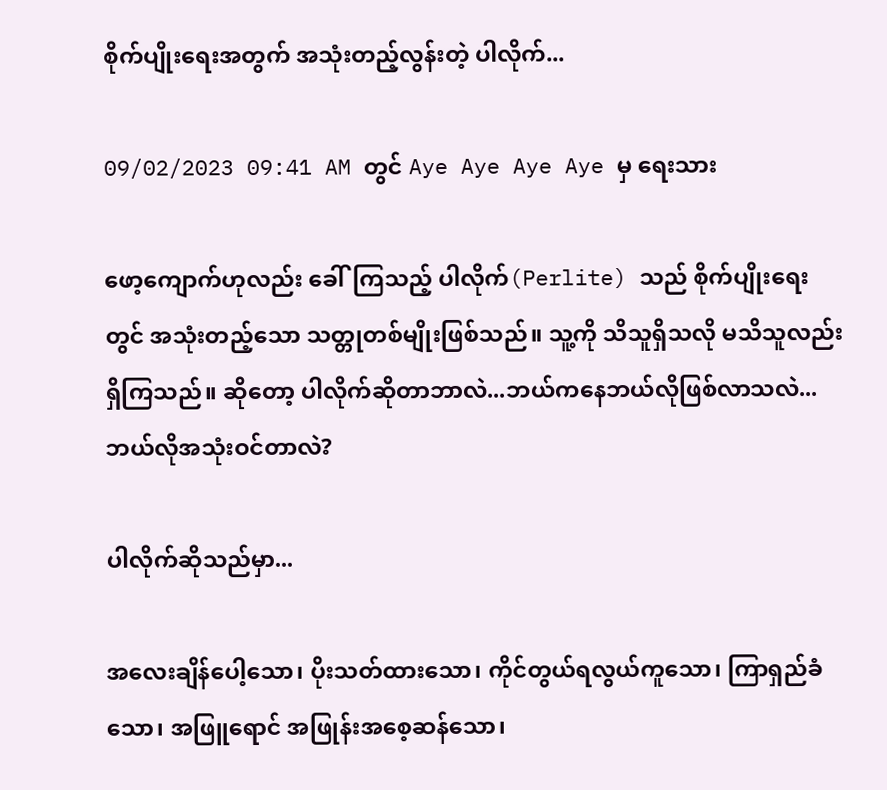စိုက်ပျိုးရေးအတွက် အသုံးတည့်လွန်းတဲ့ ပါလိုက်...

09/02/2023 09:41 AM တွင် Aye Aye Aye Aye မှ ရေးသား

ဖော့ကျောက်ဟုလည်း ခေါ်ကြသည့် ပါလိုက်(Perlite) သည် စိုက်ပျိုးရေးတွင် အသုံးတည့်သော သတ္တုတစ်မျိုးဖြစ်သည်။ သူ့ကို သိသူရှိသလို မသိသူလည်းရှိကြသည်။ ဆိုတော့ ပါလိုက်ဆိုတာဘာလဲ...ဘယ်ကနေဘယ်လိုဖြစ်လာသလဲ...ဘယ်လိုအသုံးဝင်တာလဲ?

ပါလိုက်ဆိုသည်မှာ...

အလေးချိန်ပေါ့သော၊ ပိုးသတ်ထားသော၊ ကိုင်တွယ်ရလွယ်ကူသော၊ ကြာရှည်ခံသော၊ အဖြူရောင် အဖြုန်းအစေ့ဆန်သော၊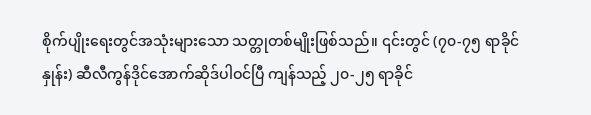စိုက်ပျိုးရေးတွင်အသုံးများသော သတ္တုတစ်မျိုးဖြစ်သည်။ ၎င်းတွင် (၇၀-၇၅ ရာခိုင်နှုန်း) ဆီလီကွန်ဒိုင်အောက်ဆိုဒ်ပါဝင်ပြီ ကျန်သည့် ၂၀-၂၅ ရာခိုင်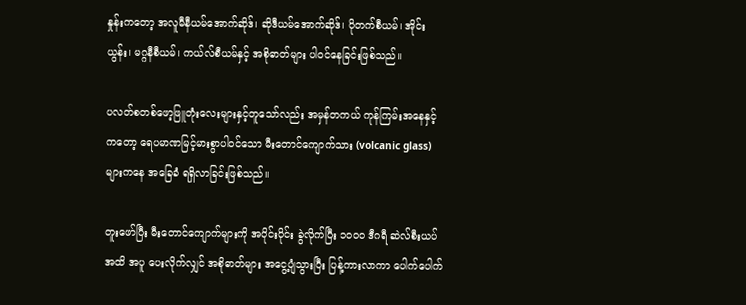နှုန်းကတော့ အလူမီနီယမ်အောက်ဆိုဒ်၊ ဆိုဒီယမ်အောက်ဆိုဒ်၊ ပိုတက်စီယမ်၊ အိုင်းယွန်း၊ မဂ္ဂနီစီယမ်၊ ကယ်လ်စီယမ်နှင့် အစိုဓာတ်များ ပါဝင်နေခြင်းဖြစ်သည်။

ပလတ်စတစ်ဖော့ဖြူတုံးလေးများနှင့်တူသော်လည်း အမှန်တကယ် ကုန်ကြမ်းအနေနှင့်ကတော့ ရေပမာဏမြင့်မားစွာပါဝင်သော မီးတောင်ကျောက်သား (volcanic glass)များကနေ အခြေခံ ရရှိလာခြင်းဖြစ်သည်။

တူးဖော်ပြီး မီးတောင်ကျောက်များကို အပိုင်းပိုင်း ခွဲလိုက်ပြီး ၁၀၀၀ ဒီဂရီ ဆဲလ်စီးယပ်အထိ အပူ ပေးလိုက်လျှင် အစိုဓာတ်များ အငွေ့ပျံသွားပြီး ပြန့်ကားလာကာ ပေါက်ပေါက်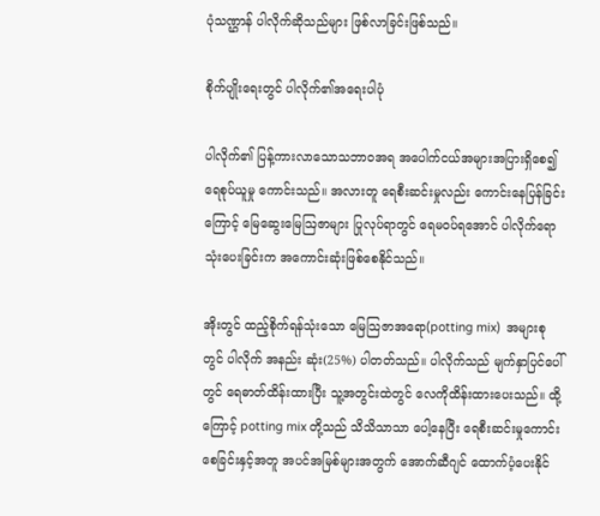ပုံသဏ္ဌာန် ပါလိုက်ဆိုသည်များ ဖြစ်လာခြင်းဖြစ်သည်။

စိုက်ပျိုးရေးတွင် ပါလိုက်၏အရေးပါပုံ

ပါလိုက်၏ ပြန့်ကားလာသောသဘာဝအရ အပေါက်ငယ်အများအပြားရှိစေ၍ ရေစုပ်ယူမှု ကောင်းသည်။ အလားတူ ရေစီးဆင်းမှုလည်း ကောင်းနေပြန်ခြင်းကြောင့် မြေဆွေးမြေဩဇာများ ပြုလုပ်ရာတွင် ရေမဝပ်ရအောင် ပါလိုက်ရောသုံးပေးခြင်းက အကောင်းဆုံးဖြစ်စေနိုင်သည်။

အိုးတွင် ထည့်စိုက်ရန်သုံးသော မြေသြဇာအရော(potting mix)  အများစုတွင် ပါလိုက် အနည်း ဆုံး(25%) ပါတတ်သည်။ ပါလိုက်သည် မျက်နှာပြင်ပေါ်တွင် ရေဓာတ်ထိန်းထားပြီး သူ့အတွင်းထဲတွင် လေကိုထိန်းထားပေးသည်။ ထို့ကြောင့် potting mix တို့သည် သိသိသာသာ ပေါ့နေပြီး ရေစီးဆင်းမှုကောင်းစေခြင်းနှင့်အတူ အပင်အမြစ်များအတွက် အောက်ဆီဂျင် ထောက်ပံ့ပေးနိုင်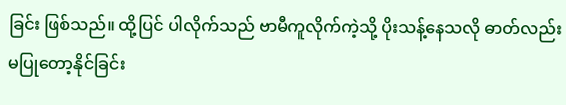ခြင်း ဖြစ်သည်။ ထို့ပြင် ပါလိုက်သည် ဗာမီကူလိုက်ကဲ့သို့ ပိုးသန့်နေသလို ဓာတ်လည်းမပြုတော့နိုင်ခြင်း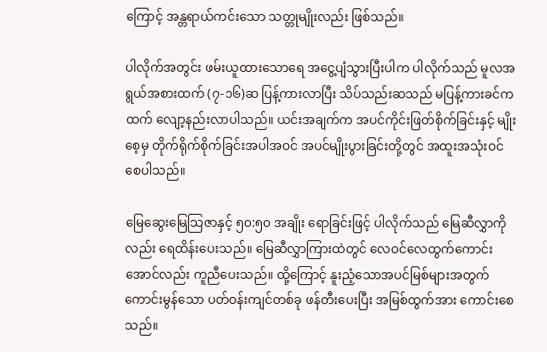ကြောင့် အန္တရာယ်ကင်းသော သတ္တုမျိုးလည်း ဖြစ်သည်။

ပါလိုက်အတွင်း ဖမ်းယူထားသောရေ အငွေ့ပျံသွားပြီးပါက ပါလိုက်သည် မူလအရွယ်အစားထက် (၇-၁၆)ဆ ပြန့်ကားလာပြီး သိပ်သည်းဆသည် မပြန့်ကားခင်ကထက် လျော့နည်းလာပါသည်။ ယင်းအချက်က အပင်ကိုင်းဖြတ်စိုက်ခြင်းနှင့် မျိုးစေ့မှ တိုက်ရိုက်စိုက်ခြင်းအပါအဝင် အပင်မျိုးပွားခြင်းတို့တွင် အထူးအသုံးဝင်စေပါသည်။

မြေဆွေးမြေသြဇာနှင့် ၅၀:၅၀ အချိုး ရောခြင်းဖြင့် ပါလိုက်သည် မြေဆီလွှာကိုလည်း ရေထိန်းပေးသည်။ မြေဆီလွှာကြားထဲတွင် လေဝင်လေထွက်ကောင်းအောင်လည်း ကူညီပေးသည်။ ထို့ကြောင့် နူးညံ့သောအပင်မြစ်များအတွက် ကောင်းမွန်သော ပတ်ဝန်းကျင်တစ်ခု ဖန်တီးပေးပြီး အမြစ်ထွက်အား ကောင်းစေသည်။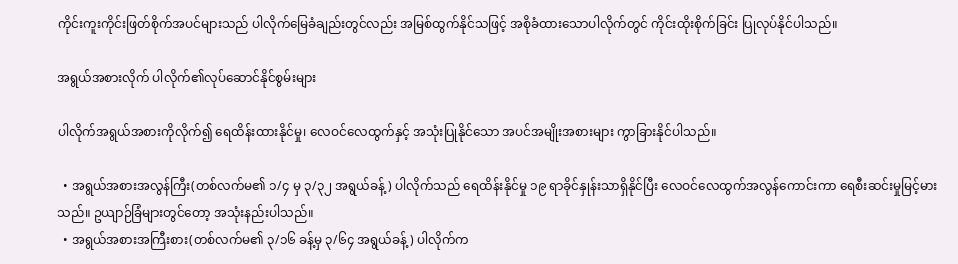ကိုင်းကူးကိုင်းဖြတ်စိုက်အပင်များသည် ပါလိုက်မြေခံချည်းတွင်လည်း အမြစ်ထွက်နိုင်သဖြင့် အစိုခံထားသောပါလိုက်တွင် ကိုင်းထိုးစိုက်ခြင်း ပြုလုပ်နိုင်ပါသည်။

အရွယ်အစားလိုက် ပါလိုက်၏လုပ်ဆောင်နိုင်စွမ်းများ

ပါလိုက်အရွယ်အစားကိုလိုက်၍ ရေထိန်းထားနိုင်မှု၊ လေဝင်လေထွက်နှင့် အသုံးပြုနိုင်သော အပင်အမျိုးအစားများ ကွာခြားနိုင်ပါသည်။

  • အရွယ်အစားအလွန်ကြီး(တစ်လက်မ၏ ၁/၄ မှ ၃/၃၂ အရွယ်ခန့်) ပါလိုက်သည် ရေထိန်းနိုင်မှု ၁၉ ရာခိုင်နှုန်းသာရှိနိုင်ပြီး လေဝင်လေထွက်အလွန်ကောင်းကာ ရေစီးဆင်းမှုမြင့်မားသည်။ ဥယျာဉ်ခြံများတွင်တော့ အသုံးနည်းပါသည်။
  • အရွယ်အစားအကြီးစား(တစ်လက်မ၏ ၃/၁၆ ခန့်မှ ၃/၆၄ အရွယ်ခန့်) ပါလိုက်က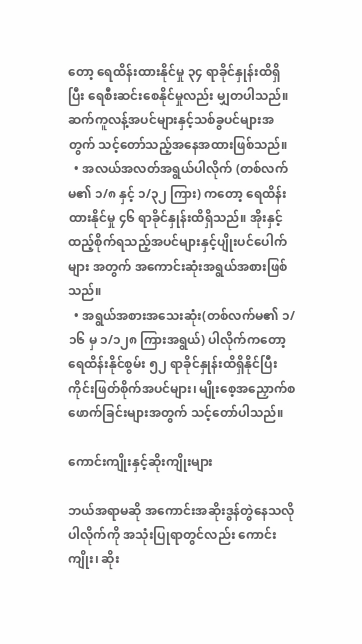တော့ ရေထိန်းထားနိုင်မှု ၃၄ ရာခိုင်နှုန်းထိရှိပြီး ရေစီးဆင်းစေနိုင်မှုလည်း မျှတပါသည်။ ဆက်ကူလန့်အပင်များနှင့်သစ်ခွပင်များအတွက် သင့်တော်သည့်အနေအထားဖြစ်သည်။
  • အလယ်အလတ်အရွယ်ပါလိုက် (တစ်လက်မ၏ ၁/၈ နှင့် ၁/၃၂ ကြား) ကတော့ ရေထိန်းထားနိုင်မှု ၄၆ ရာခိုင်နှုန်းထိရှိသည်။ အိုးနှင့်ထည့်စိုက်ရသည့်အပင်များနှင့်ပျိုးပင်ပေါက်များ အတွက် အကောင်းဆုံးအရွယ်အစားဖြစ်သည်။
  • အရွယ်အစားအသေးဆုံး(တစ်လက်မ၏ ၁/၁၆ မှ ၁/၁၂၈ ကြားအရွယ်) ပါလိုက်ကတော့ ရေထိန်းနိုင်စွမ်း ၅၂ ရာခိုင်နှုန်းထိရှိနိုင်ပြီး ကိုင်းဖြတ်စိုက်အပင်များ၊ မျိုးစေ့အညှောက်စဖောက်ခြင်းများအတွက် သင့်တော်ပါသည်။

ကောင်းကျိုးနှင့်ဆိုးကျိုးများ

ဘယ်အရာမဆို အကောင်းအဆိုးဒွန်တွဲနေသလို ပါလိုက်ကို အသုံးပြုရာတွင်လည်း ကောင်းကျိုး၊ ဆိုး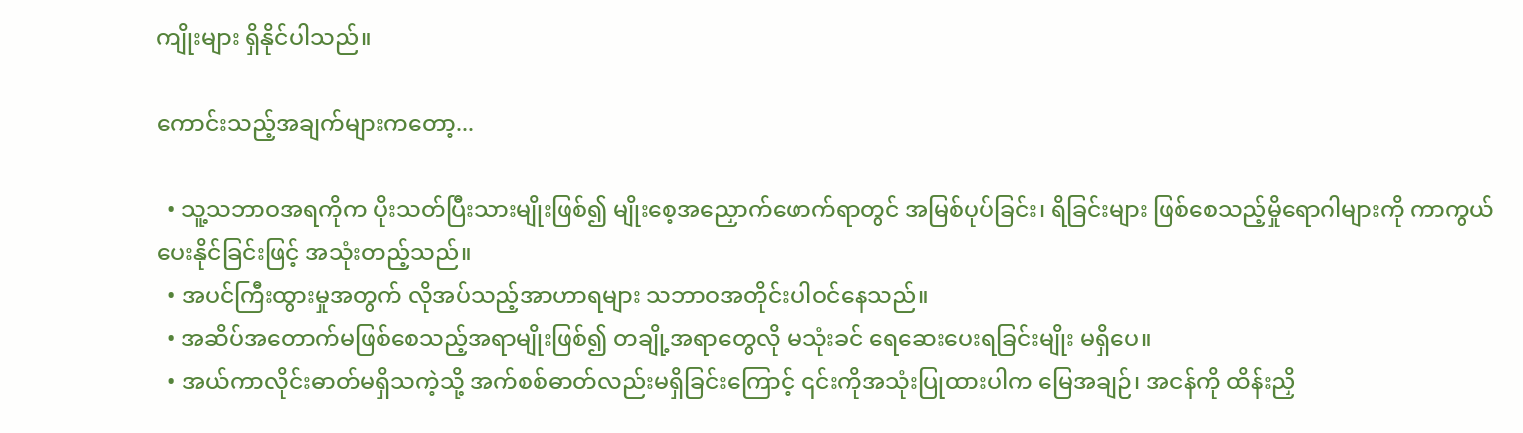ကျိုးများ ရှိနိုင်ပါသည်။

ကောင်းသည့်အချက်များကတော့...

  • သူ့သဘာဝအရကိုက ပိုးသတ်ပြီးသားမျိုးဖြစ်၍ မျိုးစေ့အညှောက်ဖောက်ရာတွင် အမြစ်ပုပ်ခြင်း၊ ရိခြင်းများ ဖြစ်စေသည့်မှိုရောဂါများကို ကာကွယ်ပေးနိုင်ခြင်းဖြင့် အသုံးတည့်သည်။
  • အပင်ကြီးထွားမှုအတွက် လိုအပ်သည့်အာဟာရများ သဘာဝအတိုင်းပါဝင်နေသည်။
  • အဆိပ်အတောက်မဖြစ်စေသည့်အရာမျိုးဖြစ်၍ တချို့အရာတွေလို မသုံးခင် ရေဆေးပေးရခြင်းမျိုး မရှိပေ။
  • အယ်ကာလိုင်းဓာတ်မရှိသကဲ့သို့ အက်စစ်ဓာတ်လည်းမရှိခြင်းကြောင့် ၎င်းကိုအသုံးပြုထားပါက မြေအချဉ်၊ အငန်ကို ထိန်းညှိ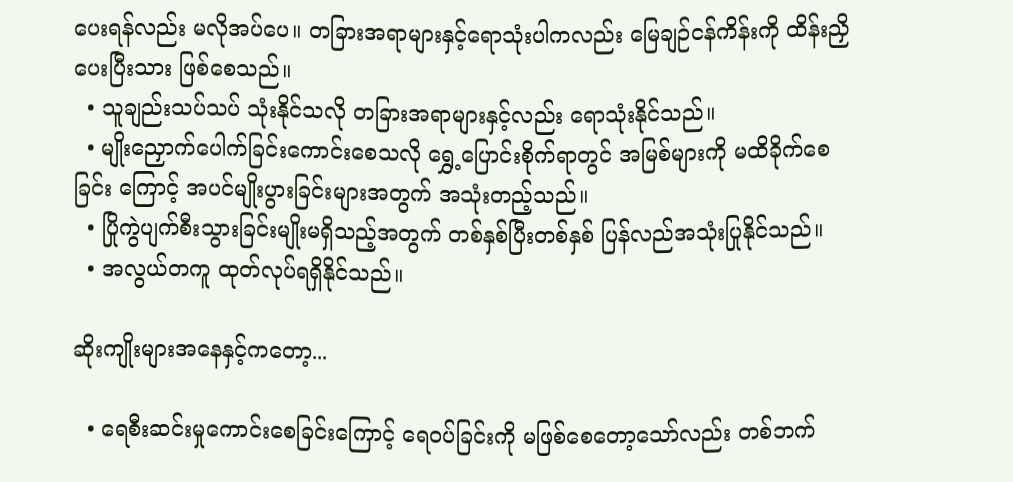ပေးရန်လည်း မလိုအပ်ပေ။ တခြားအရာများနှင့်ရောသုံးပါကလည်း မြေချဉ်ငန်ကိန်းကို ထိန်းညှိပေးပြီးသား ဖြစ်စေသည်။
  • သူချည်းသပ်သပ် သုံးနိုင်သလို တခြားအရာများနှင့်လည်း ရောသုံးနိုင်သည်။
  • မျိုးညှောက်ပေါက်ခြင်းကောင်းစေသလို ရွှေ့ပြောင်းစိုက်ရာတွင် အမြစ်များကို မထိခိုက်စေခြင်း ကြောင့် အပင်မျိုးပွားခြင်းများအတွက် အသုံးတည့်သည်။
  • ပြိုကွဲပျက်စီးသွားခြင်းမျိုးမရှိသည့်အတွက် တစ်နှစ်ပြီးတစ်နှစ် ပြန်လည်အသုံးပြုနိုင်သည်။
  • အလွယ်တကူ ထုတ်လုပ်ရရှိနိုင်သည်။

ဆိုးကျိုးများအနေနှင့်ကတော့...

  • ရေစီးဆင်းမှုကောင်းစေခြင်းကြောင့် ရေဝပ်ခြင်းကို မဖြစ်စေတော့သော်လည်း တစ်ဘက်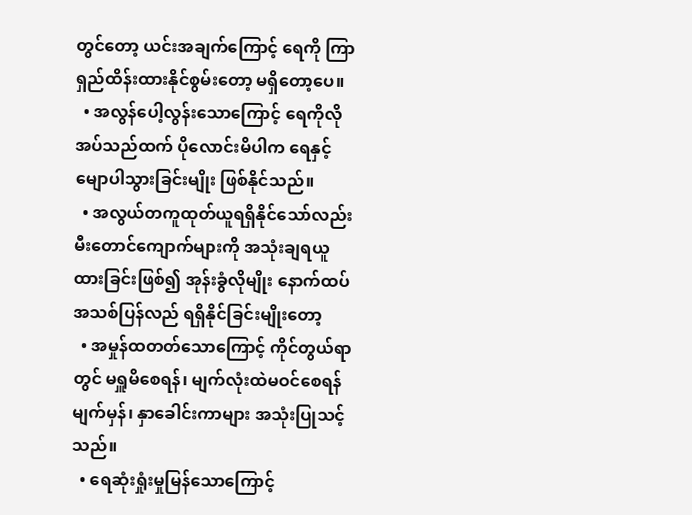တွင်တော့ ယင်းအချက်ကြောင့် ရေကို ကြာရှည်ထိန်းထားနိုင်စွမ်းတော့ မရှိတော့ပေ။
  • အလွန်ပေါ့လွန်းသောကြောင့် ရေကိုလိုအပ်သည်ထက် ပိုလောင်းမိပါက ရေနှင့်မျောပါသွားခြင်းမျိုး ဖြစ်နိုင်သည်။
  • အလွယ်တကူထုတ်ယူရရှိနိုင်သော်လည်း မီးတောင်ကျောက်များကို အသုံးချရယူထားခြင်းဖြစ်၍ အုန်းခွံလိုမျိုး နောက်ထပ်အသစ်ပြန်လည် ရရှိနိုင်ခြင်းမျိုးတော့
  • အမှုန်ထတတ်သောကြောင့် ကိုင်တွယ်ရာတွင် မရှူမိစေရန်၊ မျက်လုံးထဲမဝင်စေရန် မျက်မှန်၊ နှာခေါင်းကာများ အသုံးပြုသင့်သည်။
  • ရေဆုံးရှုံးမှုမြန်သောကြောင့်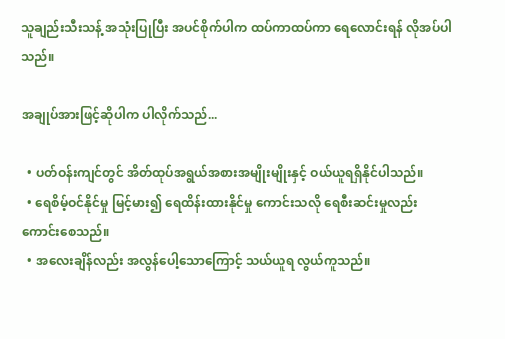သူချည်းသီးသန့် အသုံးပြုပြီး အပင်စိုက်ပါက ထပ်ကာထပ်ကာ ရေလောင်းရန် လိုအပ်ပါသည်။

အချုပ်အားဖြင့်ဆိုပါက ပါလိုက်သည်...

  • ပတ်ဝန်းကျင်တွင် အိတ်ထုပ်အရွယ်အစားအမျိုးမျိုးနှင့် ဝယ်ယူရရှိနိုင်ပါသည်။
  • ရေစိမ့်ဝင်နိုင်မှု မြင့်မား၍ ရေထိန်းထားနိုင်မှု ကောင်းသလို ရေစီးဆင်းမှုလည်း ကောင်းစေသည်။
  • အလေးချိန်လည်း အလွန်ပေါ့သောကြောင့် သယ်ယူရ လွယ်ကူသည်။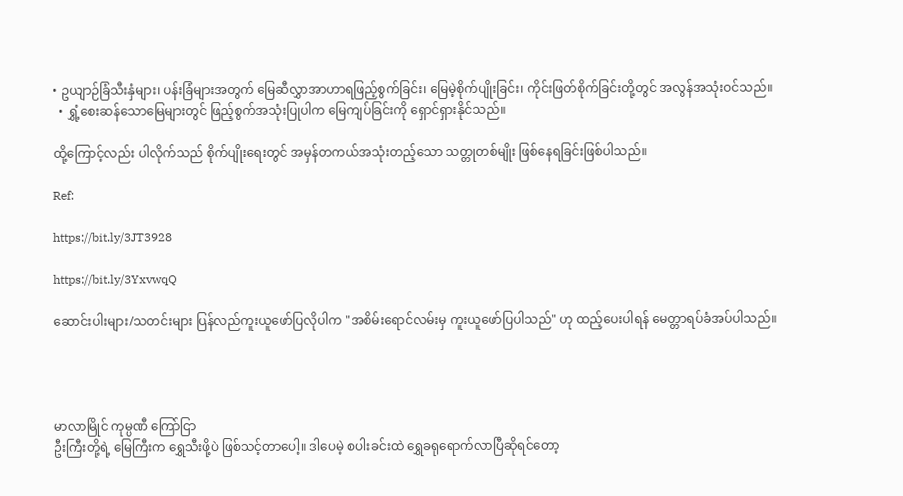• ဥယျာဉ်ခြံသီးနှံများ၊ ပန်းခြံများအတွက် မြေဆီလွှာအာဟာရဖြည့်စွက်ခြင်း၊ မြေမဲ့စိုက်ပျိုးခြင်း၊ ကိုင်းဖြတ်စိုက်ခြင်းတို့တွင် အလွန်အသုံးဝင်သည်။
  • ရွှံ့စေးဆန်သောမြေများတွင် ဖြည့်စွက်အသုံးပြုပါက မြေကျပ်ခြင်းကို ရှောင်ရှားနိုင်သည်။

ထို့ကြောင့်လည်း ပါလိုက်သည် စိုက်ပျိုးရေးတွင် အမှန်တကယ်အသုံးတည့်သော သတ္တုတစ်မျိုး ဖြစ်နေရခြင်းဖြစ်ပါသည်။

Ref:

https://bit.ly/3JT3928

https://bit.ly/3YxvwqQ

ဆောင်းပါးများ/သတင်းများ ပြန်လည်ကူးယူဖော်ပြလိုပါက "အစိမ်းရောင်လမ်းမှ ကူးယူဖော်ပြပါသည်" ဟု ထည့်ပေးပါရန် မေတ္တာရပ်ခံအပ်ပါသည်။




မာလာမြိုင် ကုမ္ပဏီ ကြော်ငြာ
ဦးကြီးတို့ရဲ့ မြေကြီးက ရွှေသီးဖို့ပဲ ဖြစ်သင့်တာပေါ့။ ဒါပေမဲ့ စပါးခင်းထဲ ရွှေခရုရောက်လာပြီဆိုရင်တော့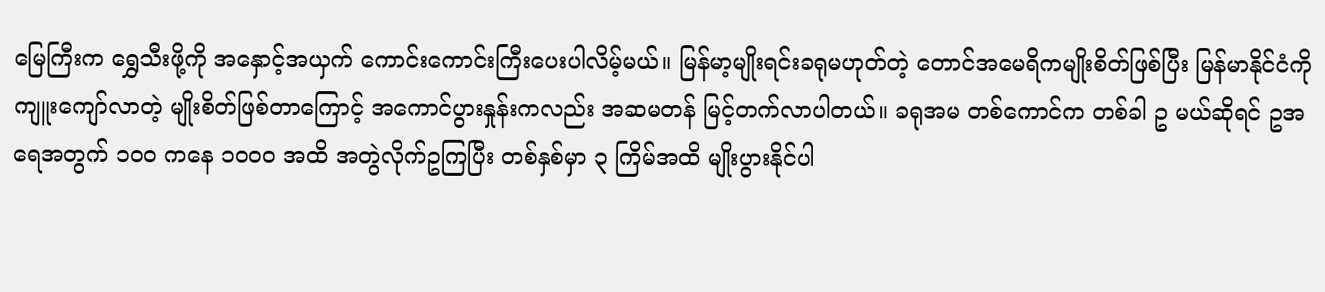မြေကြီးက ရွှေသီးဖို့ကို အနှောင့်အယှက် ကောင်းကောင်းကြီးပေးပါလိမ့်မယ်။ မြန်မာ့မျိုးရင်းခရုမဟုတ်တဲ့ တောင်အမေရိကမျိုးစိတ်ဖြစ်ပြီး မြန်မာနိုင်ငံကို ကျူးကျော်လာတဲ့ မျိုးစိတ်ဖြစ်တာကြောင့် အကောင်ပွားနှုန်းကလည်း အဆမတန် မြင့်တက်လာပါတယ်။ ခရုအမ တစ်ကောင်က တစ်ခါ ဥ မယ်ဆိုရင် ဥအရေအတွက် ၁၀၀ ကနေ ၁၀၀၀ အထိ အတွဲလိုက်ဥကြပြီး တစ်နှစ်မှာ ၃ ကြိမ်အထိ မျိုးပွားနိုင်ပါ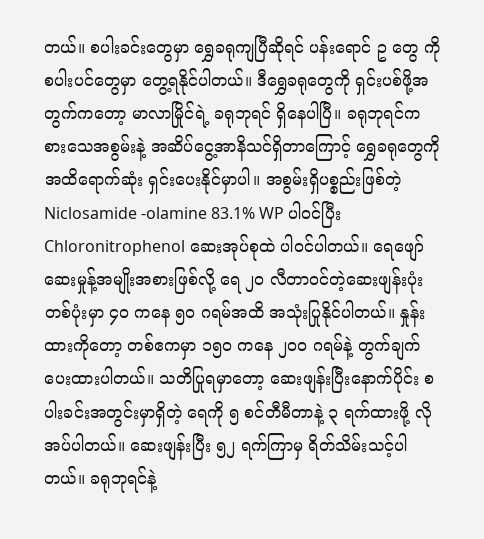တယ်။ စပါးခင်းတွေမှာ ရွှေခရုကျပြီဆိုရင် ပန်းရောင် ဥ တွေ ကို စပါးပင်တွေမှာ တွေ့ရနိုင်ပါတယ်။ ဒီရွှေခရုတွေကို ရှင်းပစ်ဖို့အတွက်ကတော့ မာလာမြိုင်ရဲ့ ခရုဘုရင် ရှိနေပါပြီ။ ခရုဘုရင်က စားသေအစွမ်းနဲ့ အဆိပ်ငွေ့အာနိသင်ရှိတာကြောင့် ရွှေခရုတွေကို အထိရောက်ဆုံး ရှင်းပေးနိုင်မှာပါ။ အစွမ်းရှိပစ္စည်းဖြစ်တဲ့ Niclosamide -olamine 83.1% WP ပါဝင်ပြီး Chloronitrophenol ဆေးအုပ်စုထဲ ပါဝင်ပါတယ်။ ရေဖျော်ဆေးမှုန့်အမျိုးအစားဖြစ်လို့ ရေ ၂၀ လီတာဝင်တဲ့ဆေးဖျန်းပုံး တစ်ပုံးမှာ ၄၀ ကနေ ၅၀ ဂရမ်အထိ အသုံးပြုနိုင်ပါတယ်။ နှုန်းထားကိုတော့ တစ်ဧကမှာ ၁၅၀ ကနေ ၂၀၀ ဂရမ်နဲ့ တွက်ချက်ပေးထားပါတယ်။ သတိပြုရမှာတော့ ဆေးဖျန်းပြီးနောက်ပိုင်း စပါးခင်းအတွင်းမှာရှိတဲ့ ရေကို ၅ စင်တီမီတာနဲ့ ၃ ရက်ထားဖို့ လိုအပ်ပါတယ်။ ဆေးဖျန်းပြီး ၅၂ ရက်ကြာမှ ရိတ်သိမ်းသင့်ပါတယ်။ ခရုဘုရင်နဲ့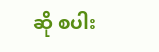ဆို စပါး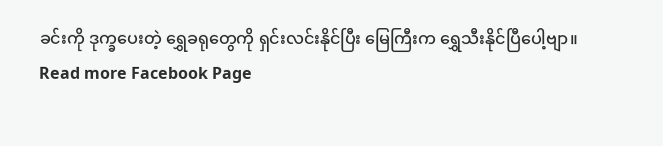ခင်းကို ဒုက္ခပေးတဲ့ ရွှေခရုတွေကို ရှင်းလင်းနိုင်ပြီး မြေကြီးက ရွှေသီးနိုင်ပြီပေါ့ဗျာ။
Read more Facebook Page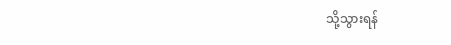သို့သွားရန်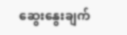ဆွေးနွေးချက်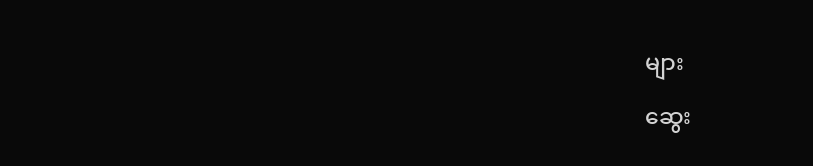များ

ဆွေး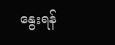နွေးရန်